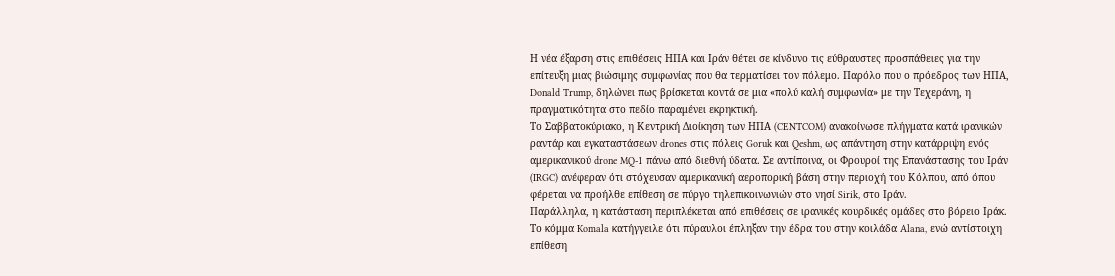Η νέα έξαρση στις επιθέσεις ΗΠΑ και Ιράν θέτει σε κίνδυνο τις εύθραυστες προσπάθειες για την επίτευξη μιας βιώσιμης συμφωνίας που θα τερματίσει τον πόλεμο. Παρόλο που ο πρόεδρος των ΗΠΑ, Donald Trump, δηλώνει πως βρίσκεται κοντά σε μια «πολύ καλή συμφωνία» με την Τεχεράνη, η πραγματικότητα στο πεδίο παραμένει εκρηκτική.
Το Σαββατοκύριακο, η Κεντρική Διοίκηση των ΗΠΑ (CENTCOM) ανακοίνωσε πλήγματα κατά ιρανικών ραντάρ και εγκαταστάσεων drones στις πόλεις Goruk και Qeshm, ως απάντηση στην κατάρριψη ενός αμερικανικού drone MQ-1 πάνω από διεθνή ύδατα. Σε αντίποινα, οι Φρουροί της Επανάστασης του Ιράν (IRGC) ανέφεραν ότι στόχευσαν αμερικανική αεροπορική βάση στην περιοχή του Κόλπου, από όπου φέρεται να προήλθε επίθεση σε πύργο τηλεπικοινωνιών στο νησί Sirik, στο Ιράν.
Παράλληλα, η κατάσταση περιπλέκεται από επιθέσεις σε ιρανικές κουρδικές ομάδες στο βόρειο Ιράκ. Το κόμμα Komala κατήγγειλε ότι πύραυλοι έπληξαν την έδρα του στην κοιλάδα Alana, ενώ αντίστοιχη επίθεση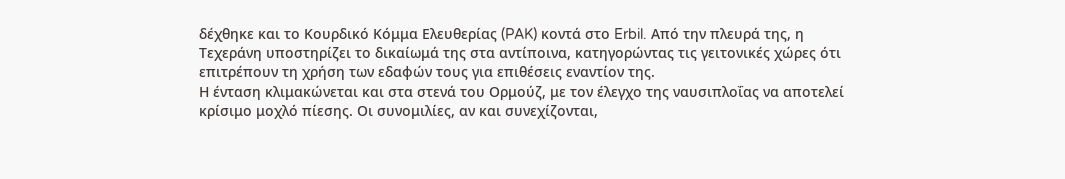δέχθηκε και το Κουρδικό Κόμμα Ελευθερίας (PAK) κοντά στο Erbil. Από την πλευρά της, η Τεχεράνη υποστηρίζει το δικαίωμά της στα αντίποινα, κατηγορώντας τις γειτονικές χώρες ότι επιτρέπουν τη χρήση των εδαφών τους για επιθέσεις εναντίον της.
Η ένταση κλιμακώνεται και στα στενά του Ορμούζ, με τον έλεγχο της ναυσιπλοΐας να αποτελεί κρίσιμο μοχλό πίεσης. Οι συνομιλίες, αν και συνεχίζονται,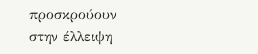προσκρούουν στην έλλειψη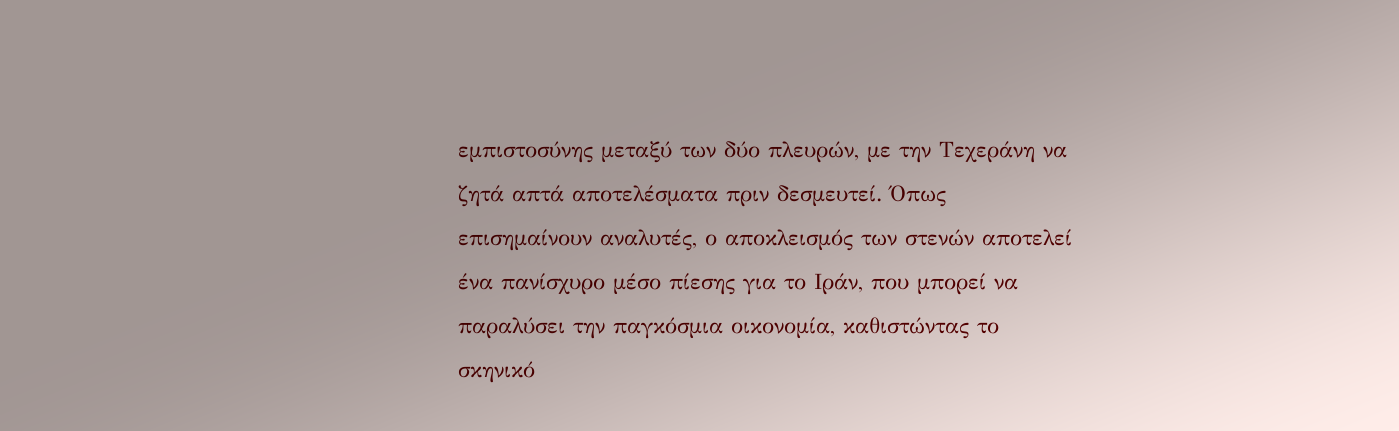εμπιστοσύνης μεταξύ των δύο πλευρών, με την Τεχεράνη να ζητά απτά αποτελέσματα πριν δεσμευτεί. Όπως επισημαίνουν αναλυτές, ο αποκλεισμός των στενών αποτελεί ένα πανίσχυρο μέσο πίεσης για το Ιράν, που μπορεί να παραλύσει την παγκόσμια οικονομία, καθιστώντας το σκηνικό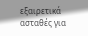εξαιρετικά ασταθές για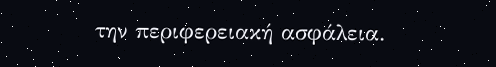την περιφερειακή ασφάλεια.